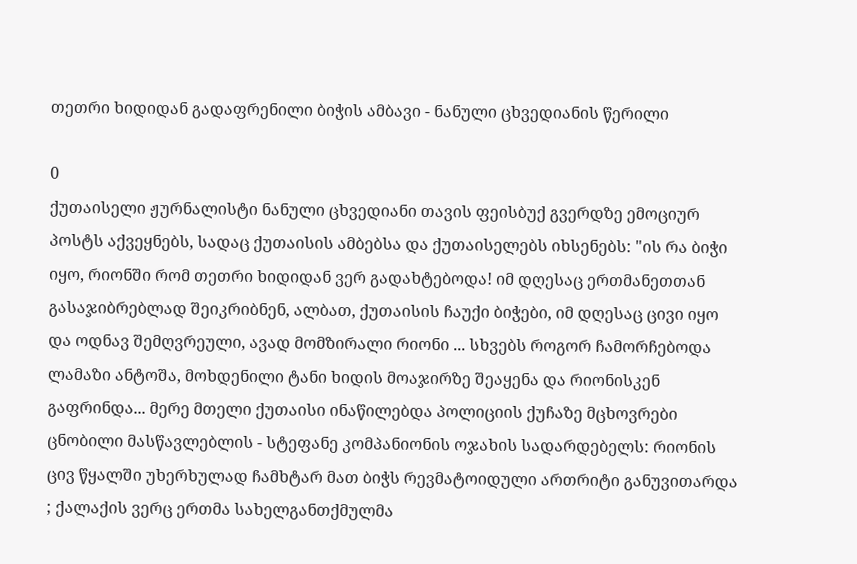თეთრი ხიდიდან გადაფრენილი ბიჭის ამბავი - ნანული ცხვედიანის წერილი

0
ქუთაისელი ჟურნალისტი ნანული ცხვედიანი თავის ფეისბუქ გვერდზე ემოციურ პოსტს აქვეყნებს, სადაც ქუთაისის ამბებსა და ქუთაისელებს იხსენებს: "ის რა ბიჭი იყო, რიონში რომ თეთრი ხიდიდან ვერ გადახტებოდა! იმ დღესაც ერთმანეთთან გასაჯიბრებლად შეიკრიბნენ, ალბათ, ქუთაისის ჩაუქი ბიჭები, იმ დღესაც ცივი იყო და ოდნავ შემღვრეული, ავად მომზირალი რიონი ... სხვებს როგორ ჩამორჩებოდა ლამაზი ანტოშა, მოხდენილი ტანი ხიდის მოაჯირზე შეაყენა და რიონისკენ გაფრინდა... მერე მთელი ქუთაისი ინაწილებდა პოლიციის ქუჩაზე მცხოვრები ცნობილი მასწავლებლის - სტეფანე კომპანიონის ოჯახის სადარდებელს: რიონის ცივ წყალში უხერხულად ჩამხტარ მათ ბიჭს რევმატოიდული ართრიტი განუვითარდა ; ქალაქის ვერც ერთმა სახელგანთქმულმა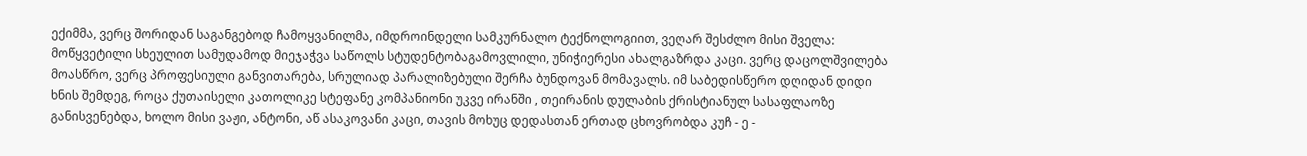ექიმმა, ვერც შორიდან საგანგებოდ ჩამოყვანილმა, იმდროინდელი სამკურნალო ტექნოლოგიით, ვეღარ შესძლო მისი შველა: მოწყვეტილი სხეულით სამუდამოდ მიეჯაჭვა საწოლს სტუდენტობაგამოვლილი, უნიჭიერესი ახალგაზრდა კაცი. ვერც დაცოლშვილება მოასწრო, ვერც პროფესიული განვითარება, სრულიად პარალიზებული შერჩა ბუნდოვან მომავალს. იმ საბედისწერო დღიდან დიდი ხნის შემდეგ, როცა ქუთაისელი კათოლიკე სტეფანე კომპანიონი უკვე ირანში , თეირანის დულაბის ქრისტიანულ სასაფლაოზე განისვენებდა, ხოლო მისი ვაჟი, ანტონი, აწ ასაკოვანი კაცი, თავის მოხუც დედასთან ერთად ცხოვრობდა კუჩ - ე -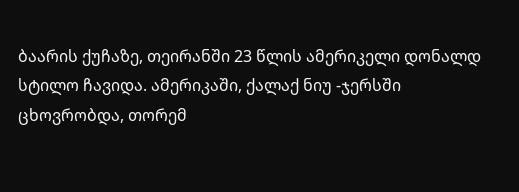ბაარის ქუჩაზე, თეირანში 23 წლის ამერიკელი დონალდ სტილო ჩავიდა. ამერიკაში, ქალაქ ნიუ -ჯერსში ცხოვრობდა, თორემ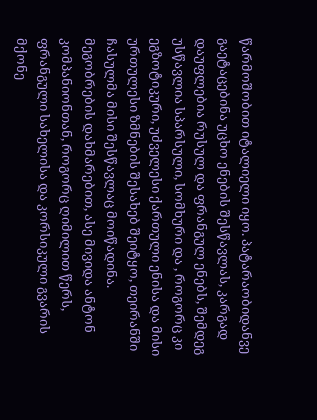წარმოშობით იტალიელი იყო. პატარაობიდანვე გაეტაცებინა უცხო ენების შესწავლას, კარგად დაუფლებია რუსულ და ფრანგულ ენებს, შემდეგ უსწავლია სპარსული, სომხური და , როგორც კი ეგზოტიკური, უძველესი ქართული ენისა და მისი ურთულესი ზმნების შესახებ შეიტყო, თეირანში ჩასულმა მისი შესწავლაც მოიწადინა. მეგობრების დახმარებით, ასე მივიდა ანტონ კომპანიონთან, როგორც ღიმილით წერს, ფრანგული სახელისა და კორსიკული გვარის მქონე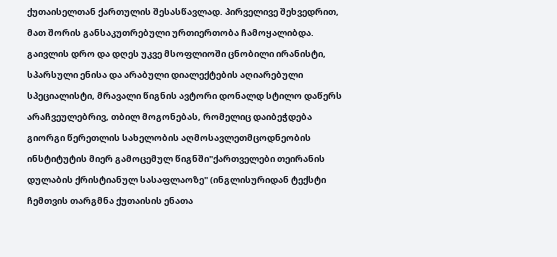ქუთაისელთან ქართულის შესასწავლად. პირველივე შეხვედრით, მათ შორის განსაკუთრებული ურთიერთობა ჩამოყალიბდა. გაივლის დრო და დღეს უკვე მსოფლიოში ცნობილი ირანისტი, სპარსული ენისა და არაბული დიალექტების აღიარებული სპეციალისტი, მრავალი წიგნის ავტორი დონალდ სტილო დაწერს არაჩვეულებრივ, თბილ მოგონებას, რომელიც დაიბეჭდება გიორგი წერეთლის სახელობის აღმოსავლეთმცოდნეობის ინსტიტუტის მიერ გამოცემულ წიგნში"ქართველები თეირანის დულაბის ქრისტიანულ სასაფლაოზე" (ინგლისურიდან ტექსტი ჩემთვის თარგმნა ქუთაისის ენათა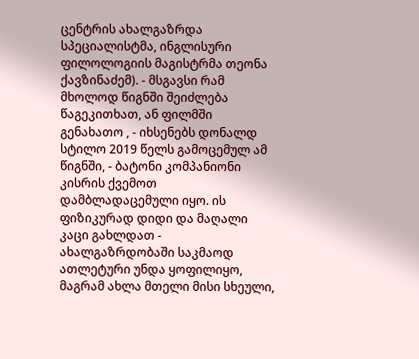ცენტრის ახალგაზრდა სპეციალისტმა, ინგლისური ფილოლოგიის მაგისტრმა თეონა ქავზინაძემ). - მსგავსი რამ მხოლოდ წიგნში შეიძლება წაგეკითხათ, ან ფილმში გენახათო , - იხსენებს დონალდ სტილო 2019 წელს გამოცემულ ამ წიგნში, - ბატონი კომპანიონი კისრის ქვემოთ დამბლადაცემული იყო. ის ფიზიკურად დიდი და მაღალი კაცი გახლდათ - ახალგაზრდობაში საკმაოდ ათლეტური უნდა ყოფილიყო, მაგრამ ახლა მთელი მისი სხეული,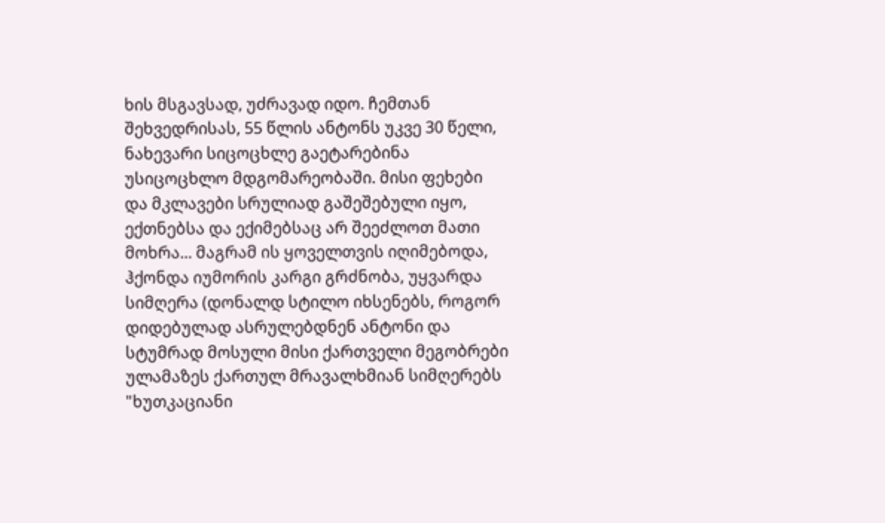ხის მსგავსად, უძრავად იდო. ჩემთან შეხვედრისას, 55 წლის ანტონს უკვე 30 წელი, ნახევარი სიცოცხლე გაეტარებინა უსიცოცხლო მდგომარეობაში. მისი ფეხები და მკლავები სრულიად გაშეშებული იყო, ექთნებსა და ექიმებსაც არ შეეძლოთ მათი მოხრა... მაგრამ ის ყოველთვის იღიმებოდა, ჰქონდა იუმორის კარგი გრძნობა, უყვარდა სიმღერა (დონალდ სტილო იხსენებს, როგორ დიდებულად ასრულებდნენ ანტონი და სტუმრად მოსული მისი ქართველი მეგობრები ულამაზეს ქართულ მრავალხმიან სიმღერებს "ხუთკაციანი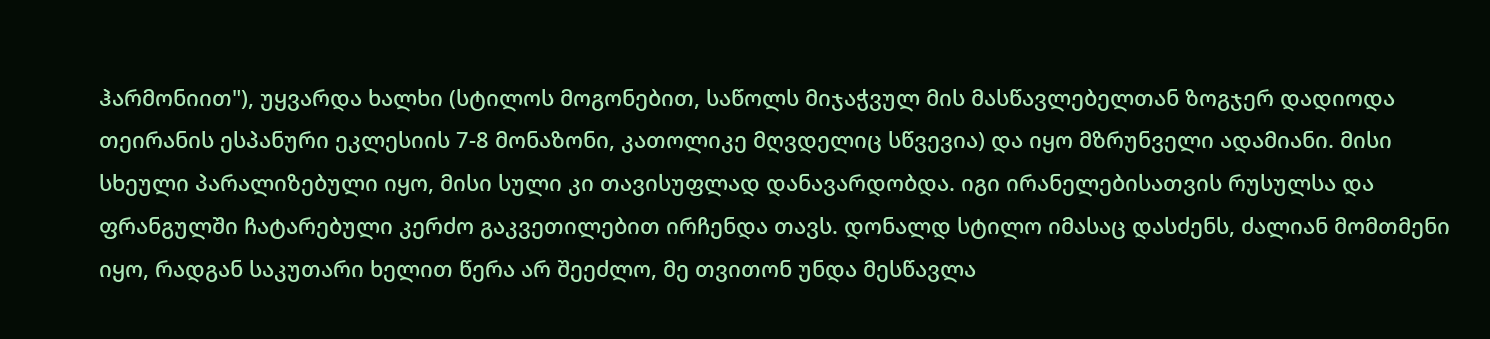ჰარმონიით"), უყვარდა ხალხი (სტილოს მოგონებით, საწოლს მიჯაჭვულ მის მასწავლებელთან ზოგჯერ დადიოდა თეირანის ესპანური ეკლესიის 7-8 მონაზონი, კათოლიკე მღვდელიც სწვევია) და იყო მზრუნველი ადამიანი. მისი სხეული პარალიზებული იყო, მისი სული კი თავისუფლად დანავარდობდა. იგი ირანელებისათვის რუსულსა და ფრანგულში ჩატარებული კერძო გაკვეთილებით ირჩენდა თავს. დონალდ სტილო იმასაც დასძენს, ძალიან მომთმენი იყო, რადგან საკუთარი ხელით წერა არ შეეძლო, მე თვითონ უნდა მესწავლა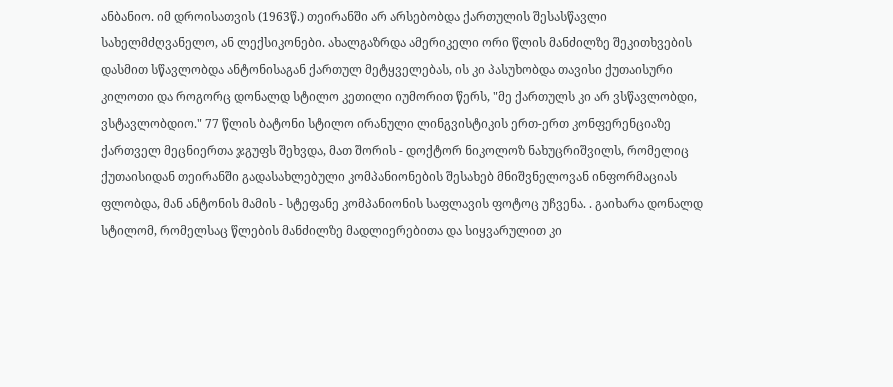ანბანიო. იმ დროისათვის (1963წ.) თეირანში არ არსებობდა ქართულის შესასწავლი სახელმძღვანელო, ან ლექსიკონები. ახალგაზრდა ამერიკელი ორი წლის მანძილზე შეკითხვების დასმით სწავლობდა ანტონისაგან ქართულ მეტყველებას, ის კი პასუხობდა თავისი ქუთაისური კილოთი და როგორც დონალდ სტილო კეთილი იუმორით წერს, "მე ქართულს კი არ ვსწავლობდი, ვსტავლობდიო." 77 წლის ბატონი სტილო ირანული ლინგვისტიკის ერთ-ერთ კონფერენციაზე ქართველ მეცნიერთა ჯგუფს შეხვდა, მათ შორის - დოქტორ ნიკოლოზ ნახუცრიშვილს, რომელიც ქუთაისიდან თეირანში გადასახლებული კომპანიონების შესახებ მნიშვნელოვან ინფორმაციას ფლობდა, მან ანტონის მამის - სტეფანე კომპანიონის საფლავის ფოტოც უჩვენა. . გაიხარა დონალდ სტილომ, რომელსაც წლების მანძილზე მადლიერებითა და სიყვარულით კი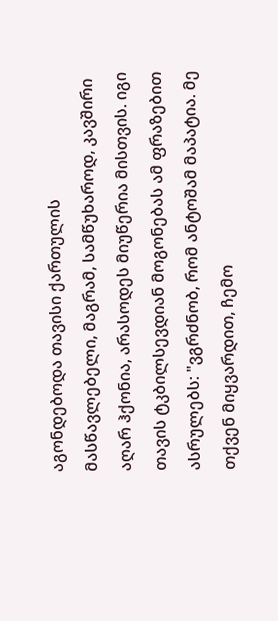აგონდებოდა თავისი ქართულის მასწავლებელი, მაგრამ, სამწუხაროდ, კავშირი აღარ ჰქონია, არასოდეს მიუწერია მისთვის. იგი თავის ტკბილსევდიან მოგონებას ამ ფრაზებით ასრულებს: "ვგრძნობ, რომ ანტოშამ მაპატია. მე თქვენ მიყვარდით, ჩემო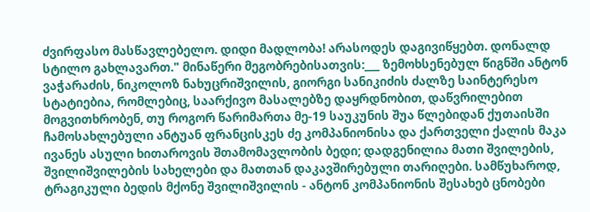ძვირფასო მასწავლებელო. დიდი მადლობა! არასოდეს დაგივიწყებთ. დონალდ სტილო გახლავართ." მინაწერი მეგობრებისათვის:___ ზემოხსენებულ წიგნში ანტონ ვაჭარაძის, ნიკოლოზ ნახუცრიშვილის, გიორგი სანიკიძის ძალზე საინტერესო სტატიებია, რომლებიც, საარქივო მასალებზე დაყრდნობით, დაწვრილებით მოგვითხრობენ, თუ როგორ წარიმართა მე-19 საუკუნის შუა წლებიდან ქუთაისში ჩამოსახლებული ანტუან ფრანცისკეს ძე კომპანიონისა და ქართველი ქალის მაკა ივანეს ასული ხითაროვის შთამომავლობის ბედი; დადგენილია მათი შვილების, შვილიშვილების სახელები და მათთან დაკავშირებული თარიღები. სამწუხაროდ, ტრაგიკული ბედის მქონე შვილიშვილის - ანტონ კომპანიონის შესახებ ცნობები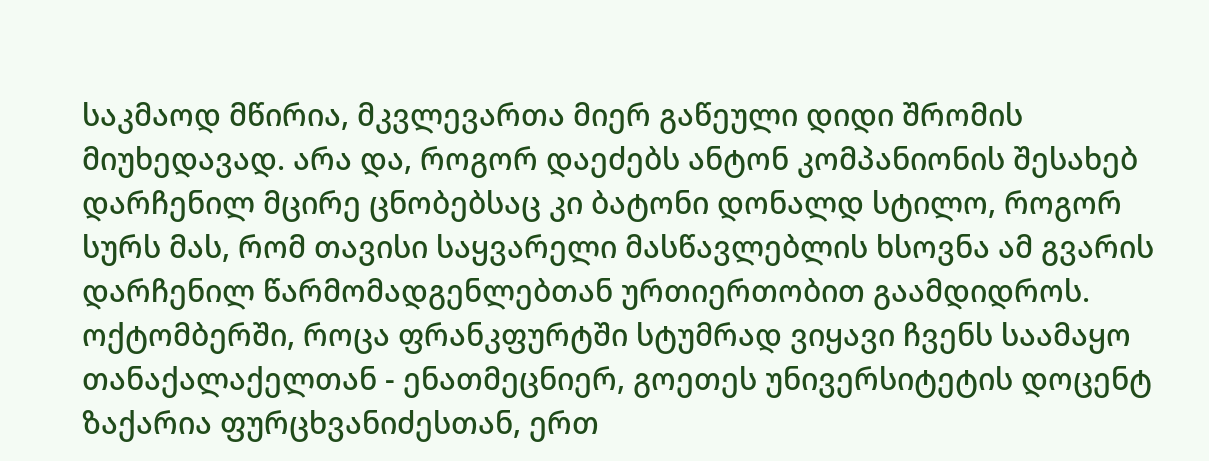საკმაოდ მწირია, მკვლევართა მიერ გაწეული დიდი შრომის მიუხედავად. არა და, როგორ დაეძებს ანტონ კომპანიონის შესახებ დარჩენილ მცირე ცნობებსაც კი ბატონი დონალდ სტილო, როგორ სურს მას, რომ თავისი საყვარელი მასწავლებლის ხსოვნა ამ გვარის დარჩენილ წარმომადგენლებთან ურთიერთობით გაამდიდროს. ოქტომბერში, როცა ფრანკფურტში სტუმრად ვიყავი ჩვენს საამაყო თანაქალაქელთან - ენათმეცნიერ, გოეთეს უნივერსიტეტის დოცენტ ზაქარია ფურცხვანიძესთან, ერთ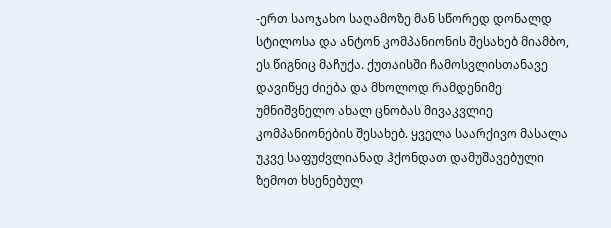-ერთ საოჯახო საღამოზე მან სწორედ დონალდ სტილოსა და ანტონ კომპანიონის შესახებ მიამბო, ეს წიგნიც მაჩუქა. ქუთაისში ჩამოსვლისთანავე დავიწყე ძიება და მხოლოდ რამდენიმე უმნიშვნელო ახალ ცნობას მივაკვლიე კომპანიონების შესახებ. ყველა საარქივო მასალა უკვე საფუძვლიანად ჰქონდათ დამუშავებული ზემოთ ხსენებულ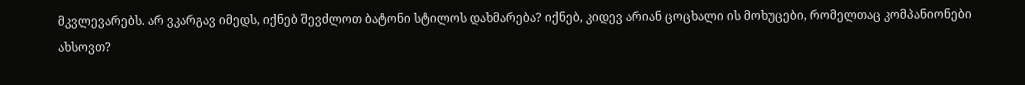მკვლევარებს. არ ვკარგავ იმედს, იქნებ შევძლოთ ბატონი სტილოს დახმარება? იქნებ, კიდევ არიან ცოცხალი ის მოხუცები, რომელთაც კომპანიონები ახსოვთ?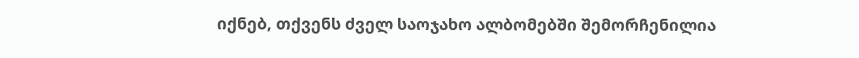იქნებ, თქვენს ძველ საოჯახო ალბომებში შემორჩენილია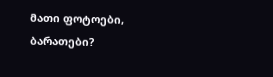მათი ფოტოები, ბარათები?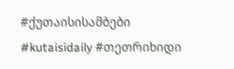#ქუთაისისამბები #kutaisidaily #თეთრიხიდი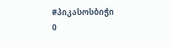#პიკასოსბიჭი
0